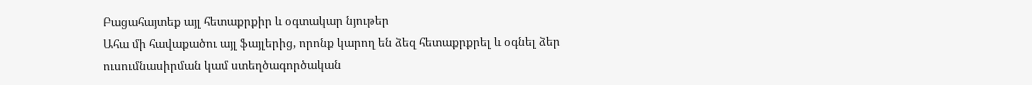Բացահայտեք այլ հետաքրքիր և օգտակար նյութեր
Ահա մի հավաքածու այլ ֆայլերից, որոնք կարող են ձեզ հետաքրքրել և օգնել ձեր ուսումնասիրման կամ ստեղծագործական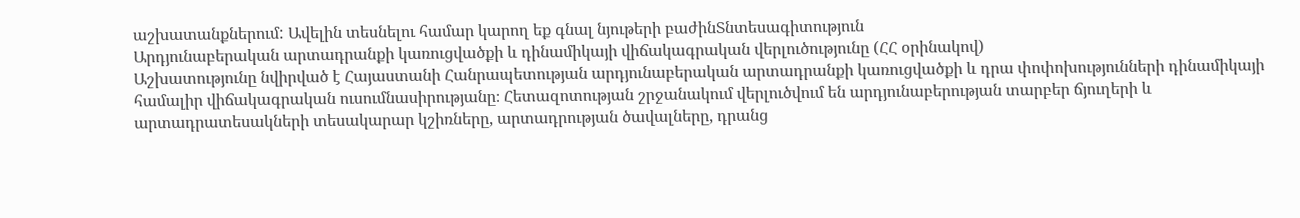աշխատանքներում: Ավելին տեսնելու համար կարող եք գնալ նյութերի բաժինՏնտեսագիտություն
Արդյունաբերական արտադրանքի կառուցվածքի և դինամիկայի վիճակագրական վերլուծությունը (ՀՀ օրինակով)
Աշխատությունը նվիրված է Հայաստանի Հանրապետության արդյունաբերական արտադրանքի կառուցվածքի և դրա փոփոխությունների դինամիկայի համալիր վիճակագրական ուսումնասիրությանը։ Հետազոտության շրջանակում վերլուծվում են արդյունաբերության տարբեր ճյուղերի և արտադրատեսակների տեսակարար կշիռները, արտադրության ծավալները, դրանց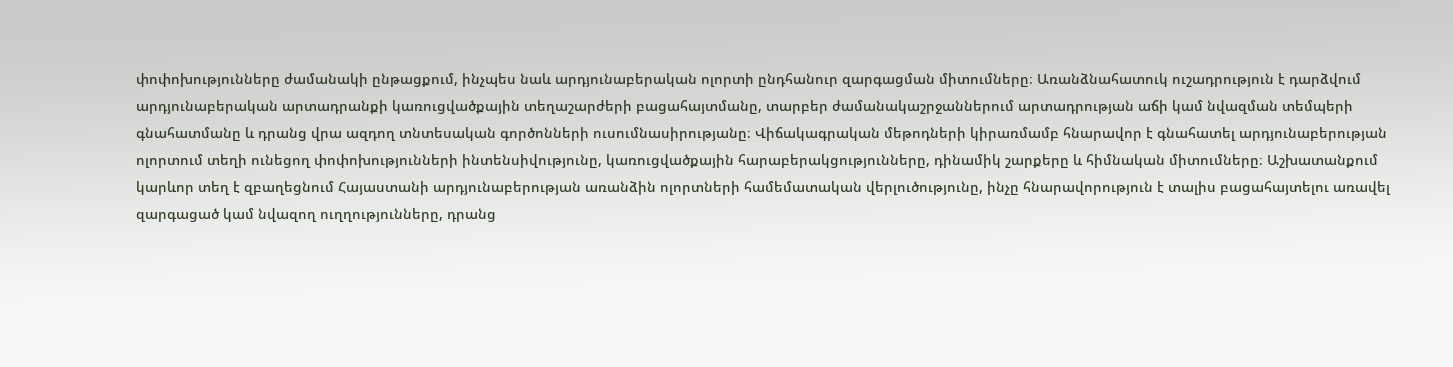փոփոխությունները ժամանակի ընթացքում, ինչպես նաև արդյունաբերական ոլորտի ընդհանուր զարգացման միտումները։ Առանձնահատուկ ուշադրություն է դարձվում արդյունաբերական արտադրանքի կառուցվածքային տեղաշարժերի բացահայտմանը, տարբեր ժամանակաշրջաններում արտադրության աճի կամ նվազման տեմպերի գնահատմանը և դրանց վրա ազդող տնտեսական գործոնների ուսումնասիրությանը։ Վիճակագրական մեթոդների կիրառմամբ հնարավոր է գնահատել արդյունաբերության ոլորտում տեղի ունեցող փոփոխությունների ինտենսիվությունը, կառուցվածքային հարաբերակցությունները, դինամիկ շարքերը և հիմնական միտումները։ Աշխատանքում կարևոր տեղ է զբաղեցնում Հայաստանի արդյունաբերության առանձին ոլորտների համեմատական վերլուծությունը, ինչը հնարավորություն է տալիս բացահայտելու առավել զարգացած կամ նվազող ուղղությունները, դրանց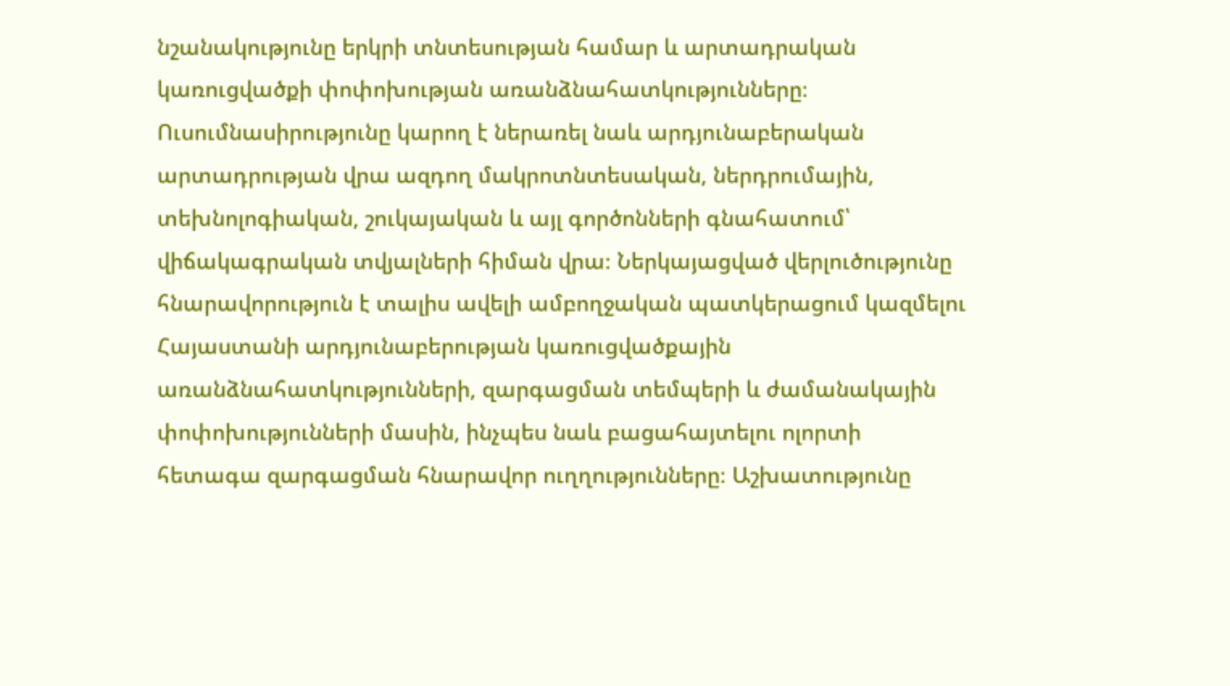նշանակությունը երկրի տնտեսության համար և արտադրական կառուցվածքի փոփոխության առանձնահատկությունները։ Ուսումնասիրությունը կարող է ներառել նաև արդյունաբերական արտադրության վրա ազդող մակրոտնտեսական, ներդրումային, տեխնոլոգիական, շուկայական և այլ գործոնների գնահատում՝ վիճակագրական տվյալների հիման վրա։ Ներկայացված վերլուծությունը հնարավորություն է տալիս ավելի ամբողջական պատկերացում կազմելու Հայաստանի արդյունաբերության կառուցվածքային առանձնահատկությունների, զարգացման տեմպերի և ժամանակային փոփոխությունների մասին, ինչպես նաև բացահայտելու ոլորտի հետագա զարգացման հնարավոր ուղղությունները։ Աշխատությունը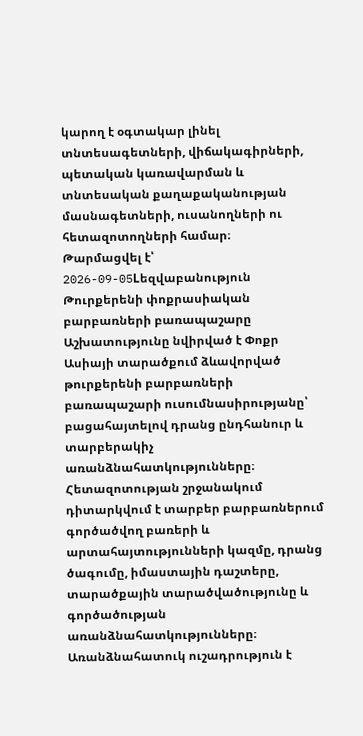կարող է օգտակար լինել տնտեսագետների, վիճակագիրների, պետական կառավարման և տնտեսական քաղաքականության մասնագետների, ուսանողների ու հետազոտողների համար։
Թարմացվել է՝ 2026-09-05Lեզվաբանություն
Թուրքերենի փոքրասիական բարբառների բառապաշարը
Աշխատությունը նվիրված է Փոքր Ասիայի տարածքում ձևավորված թուրքերենի բարբառների բառապաշարի ուսումնասիրությանը՝ բացահայտելով դրանց ընդհանուր և տարբերակիչ առանձնահատկությունները։ Հետազոտության շրջանակում դիտարկվում է տարբեր բարբառներում գործածվող բառերի և արտահայտությունների կազմը, դրանց ծագումը, իմաստային դաշտերը, տարածքային տարածվածությունը և գործածության առանձնահատկությունները։ Առանձնահատուկ ուշադրություն է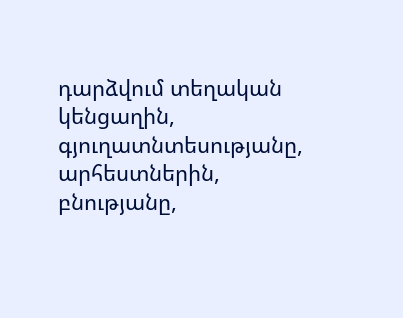դարձվում տեղական կենցաղին, գյուղատնտեսությանը, արհեստներին, բնությանը,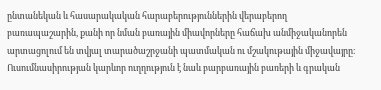ընտանեկան և հասարակական հարաբերություններին վերաբերող բառապաշարին, քանի որ նման բառային միավորները հաճախ անմիջականորեն արտացոլում են տվյալ տարածաշրջանի պատմական ու մշակութային միջավայրը։ Ուսումնասիրության կարևոր ուղղություն է նաև բարբառային բառերի և գրական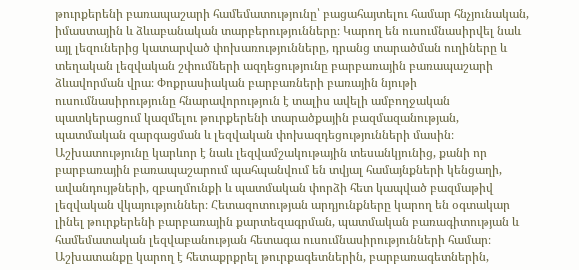թուրքերենի բառապաշարի համեմատությունը՝ բացահայտելու համար հնչյունական, իմաստային և ձևաբանական տարբերությունները։ Կարող են ուսումնասիրվել նաև այլ լեզուներից կատարված փոխառությունները, դրանց տարածման ուղիները և տեղական լեզվական շփումների ազդեցությունը բարբառային բառապաշարի ձևավորման վրա։ Փոքրասիական բարբառների բառային նյութի ուսումնասիրությունը հնարավորություն է տալիս ավելի ամբողջական պատկերացում կազմելու թուրքերենի տարածքային բազմազանության, պատմական զարգացման և լեզվական փոխազդեցությունների մասին։ Աշխատությունը կարևոր է նաև լեզվամշակութային տեսանկյունից, քանի որ բարբառային բառապաշարում պահպանվում են տվյալ համայնքների կենցաղի, ավանդույթների, զբաղմունքի և պատմական փորձի հետ կապված բազմաթիվ լեզվական վկայություններ։ Հետազոտության արդյունքները կարող են օգտակար լինել թուրքերենի բարբառային քարտեզագրման, պատմական բառագիտության և համեմատական լեզվաբանության հետագա ուսումնասիրությունների համար։ Աշխատանքը կարող է հետաքրքրել թուրքագետներին, բարբառագետներին,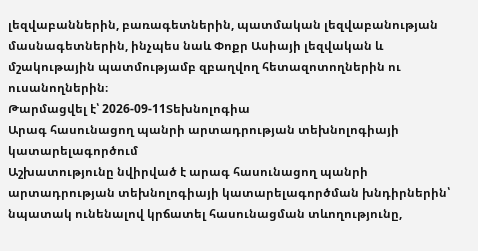լեզվաբաններին, բառագետներին, պատմական լեզվաբանության մասնագետներին, ինչպես նաև Փոքր Ասիայի լեզվական և մշակութային պատմությամբ զբաղվող հետազոտողներին ու ուսանողներին։
Թարմացվել է՝ 2026-09-11Տեխնոլոգիա
Արագ հասունացող պանրի արտադրության տեխնոլոգիայի կատարելագործում
Աշխատությունը նվիրված է արագ հասունացող պանրի արտադրության տեխնոլոգիայի կատարելագործման խնդիրներին՝ նպատակ ունենալով կրճատել հասունացման տևողությունը,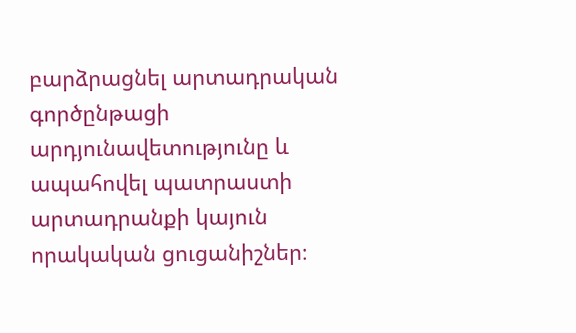բարձրացնել արտադրական գործընթացի արդյունավետությունը և ապահովել պատրաստի արտադրանքի կայուն որակական ցուցանիշներ։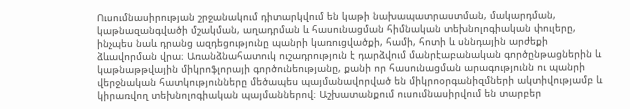Ուսումնասիրության շրջանակում դիտարկվում են կաթի նախապատրաստման, մակարդման, կաթնազանգվածի մշակման, աղադրման և հասունացման հիմնական տեխնոլոգիական փուլերը, ինչպես նաև դրանց ազդեցությունը պանրի կառուցվածքի, համի, հոտի և սննդային արժեքի ձևավորման վրա։ Առանձնահատուկ ուշադրություն է դարձվում մանրէաբանական գործընթացներին և կաթնաթթվային միկրոֆլորայի գործունեությանը, քանի որ հասունացման արագությունն ու պանրի վերջնական հատկությունները մեծապես պայմանավորված են միկրոօրգանիզմների ակտիվությամբ և կիրառվող տեխնոլոգիական պայմաններով։ Աշխատանքում ուսումնասիրվում են տարբեր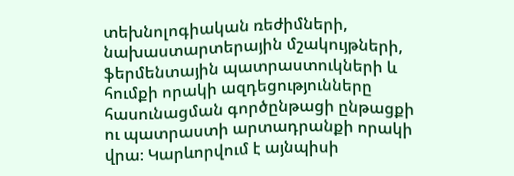տեխնոլոգիական ռեժիմների, նախաստարտերային մշակույթների, ֆերմենտային պատրաստուկների և հումքի որակի ազդեցությունները հասունացման գործընթացի ընթացքի ու պատրաստի արտադրանքի որակի վրա։ Կարևորվում է այնպիսի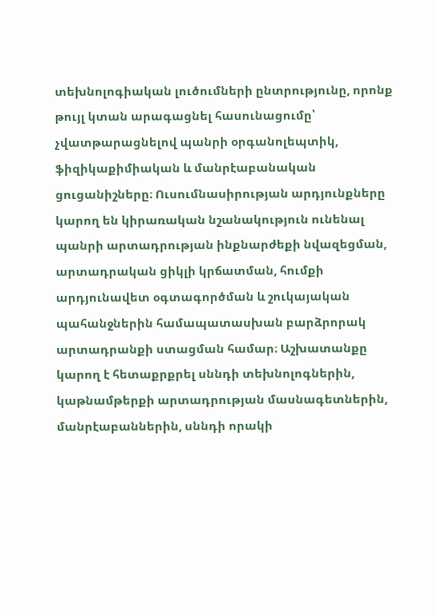տեխնոլոգիական լուծումների ընտրությունը, որոնք թույլ կտան արագացնել հասունացումը՝ չվատթարացնելով պանրի օրգանոլեպտիկ, ֆիզիկաքիմիական և մանրէաբանական ցուցանիշները։ Ուսումնասիրության արդյունքները կարող են կիրառական նշանակություն ունենալ պանրի արտադրության ինքնարժեքի նվազեցման, արտադրական ցիկլի կրճատման, հումքի արդյունավետ օգտագործման և շուկայական պահանջներին համապատասխան բարձրորակ արտադրանքի ստացման համար։ Աշխատանքը կարող է հետաքրքրել սննդի տեխնոլոգներին, կաթնամթերքի արտադրության մասնագետներին, մանրէաբաններին, սննդի որակի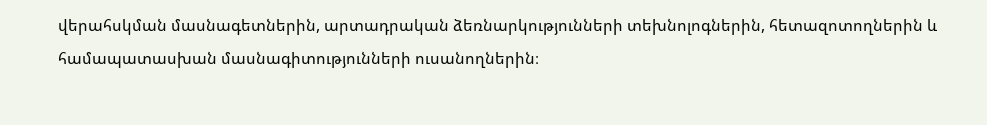վերահսկման մասնագետներին, արտադրական ձեռնարկությունների տեխնոլոգներին, հետազոտողներին և համապատասխան մասնագիտությունների ուսանողներին։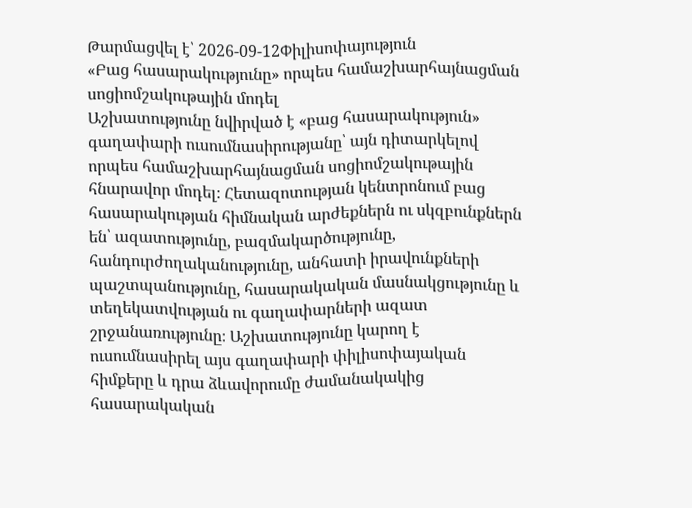Թարմացվել է՝ 2026-09-12Փիլիսոփայություն
«Բաց հասարակությունը» որպես համաշխարհայնացման սոցիոմշակութային մոդել
Աշխատությունը նվիրված է «բաց հասարակություն» գաղափարի ուսումնասիրությանը՝ այն դիտարկելով որպես համաշխարհայնացման սոցիոմշակութային հնարավոր մոդել։ Հետազոտության կենտրոնում բաց հասարակության հիմնական արժեքներն ու սկզբունքներն են՝ ազատությունը, բազմակարծությունը, հանդուրժողականությունը, անհատի իրավունքների պաշտպանությունը, հասարակական մասնակցությունը և տեղեկատվության ու գաղափարների ազատ շրջանառությունը։ Աշխատությունը կարող է ուսումնասիրել այս գաղափարի փիլիսոփայական հիմքերը և դրա ձևավորումը ժամանակակից հասարակական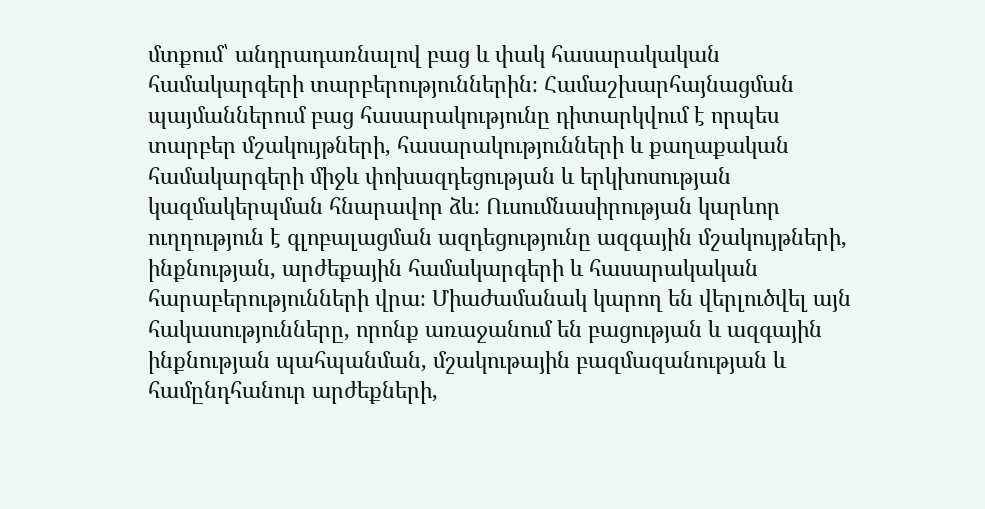մտքում՝ անդրադառնալով բաց և փակ հասարակական համակարգերի տարբերություններին։ Համաշխարհայնացման պայմաններում բաց հասարակությունը դիտարկվում է որպես տարբեր մշակույթների, հասարակությունների և քաղաքական համակարգերի միջև փոխազդեցության և երկխոսության կազմակերպման հնարավոր ձև։ Ուսումնասիրության կարևոր ուղղություն է գլոբալացման ազդեցությունը ազգային մշակույթների, ինքնության, արժեքային համակարգերի և հասարակական հարաբերությունների վրա։ Միաժամանակ կարող են վերլուծվել այն հակասությունները, որոնք առաջանում են բացության և ազգային ինքնության պահպանման, մշակութային բազմազանության և համընդհանուր արժեքների,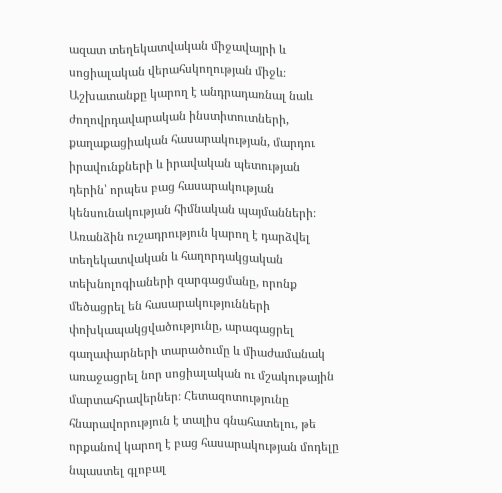ազատ տեղեկատվական միջավայրի և սոցիալական վերահսկողության միջև։ Աշխատանքը կարող է անդրադառնալ նաև ժողովրդավարական ինստիտուտների, քաղաքացիական հասարակության, մարդու իրավունքների և իրավական պետության դերին՝ որպես բաց հասարակության կենսունակության հիմնական պայմանների։ Առանձին ուշադրություն կարող է դարձվել տեղեկատվական և հաղորդակցական տեխնոլոգիաների զարգացմանը, որոնք մեծացրել են հասարակությունների փոխկապակցվածությունը, արագացրել գաղափարների տարածումը և միաժամանակ առաջացրել նոր սոցիալական ու մշակութային մարտահրավերներ։ Հետազոտությունը հնարավորություն է տալիս գնահատելու, թե որքանով կարող է բաց հասարակության մոդելը նպաստել գլոբալ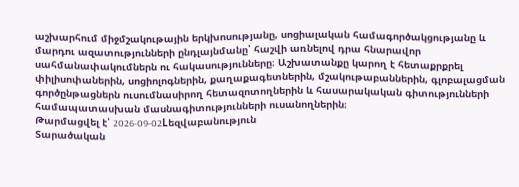աշխարհում միջմշակութային երկխոսությանը, սոցիալական համագործակցությանը և մարդու ազատությունների ընդլայնմանը՝ հաշվի առնելով դրա հնարավոր սահմանափակումներն ու հակասությունները։ Աշխատանքը կարող է հետաքրքրել փիլիսոփաներին, սոցիոլոգներին, քաղաքագետներին, մշակութաբաններին, գլոբալացման գործընթացներն ուսումնասիրող հետազոտողներին և հասարակական գիտությունների համապատասխան մասնագիտությունների ուսանողներին։
Թարմացվել է՝ 2026-09-02Lեզվաբանություն
Տարածական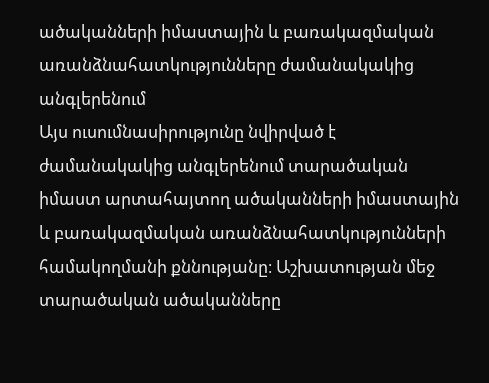ածականների իմաստային և բառակազմական առանձնահատկությունները ժամանակակից անգլերենում
Այս ուսումնասիրությունը նվիրված է ժամանակակից անգլերենում տարածական իմաստ արտահայտող ածականների իմաստային և բառակազմական առանձնահատկությունների համակողմանի քննությանը։ Աշխատության մեջ տարածական ածականները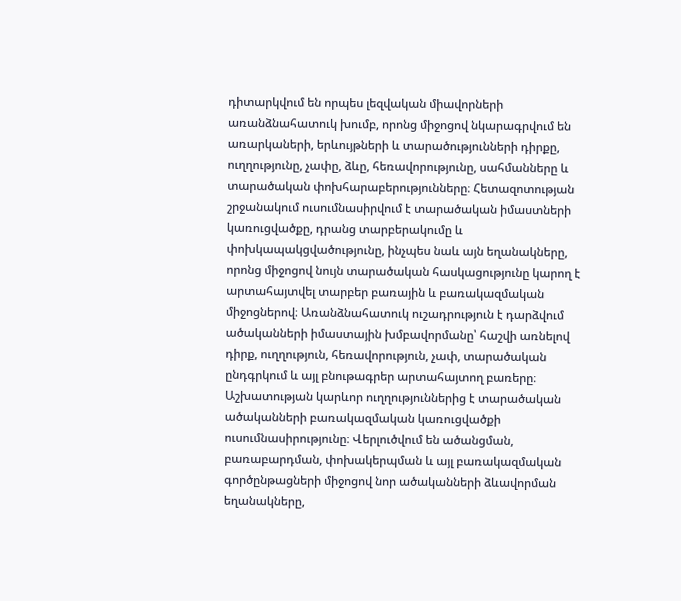դիտարկվում են որպես լեզվական միավորների առանձնահատուկ խումբ, որոնց միջոցով նկարագրվում են առարկաների, երևույթների և տարածությունների դիրքը, ուղղությունը, չափը, ձևը, հեռավորությունը, սահմանները և տարածական փոխհարաբերությունները։ Հետազոտության շրջանակում ուսումնասիրվում է տարածական իմաստների կառուցվածքը, դրանց տարբերակումը և փոխկապակցվածությունը, ինչպես նաև այն եղանակները, որոնց միջոցով նույն տարածական հասկացությունը կարող է արտահայտվել տարբեր բառային և բառակազմական միջոցներով։ Առանձնահատուկ ուշադրություն է դարձվում ածականների իմաստային խմբավորմանը՝ հաշվի առնելով դիրք, ուղղություն, հեռավորություն, չափ, տարածական ընդգրկում և այլ բնութագրեր արտահայտող բառերը։ Աշխատության կարևոր ուղղություններից է տարածական ածականների բառակազմական կառուցվածքի ուսումնասիրությունը։ Վերլուծվում են ածանցման, բառաբարդման, փոխակերպման և այլ բառակազմական գործընթացների միջոցով նոր ածականների ձևավորման եղանակները,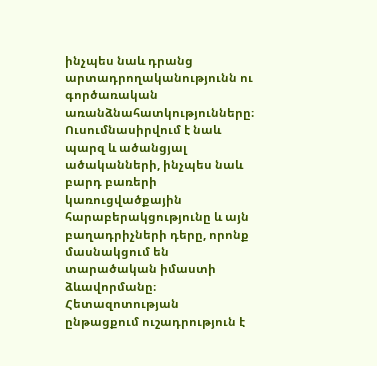ինչպես նաև դրանց արտադրողականությունն ու գործառական առանձնահատկությունները։ Ուսումնասիրվում է նաև պարզ և ածանցյալ ածականների, ինչպես նաև բարդ բառերի կառուցվածքային հարաբերակցությունը և այն բաղադրիչների դերը, որոնք մասնակցում են տարածական իմաստի ձևավորմանը։ Հետազոտության ընթացքում ուշադրություն է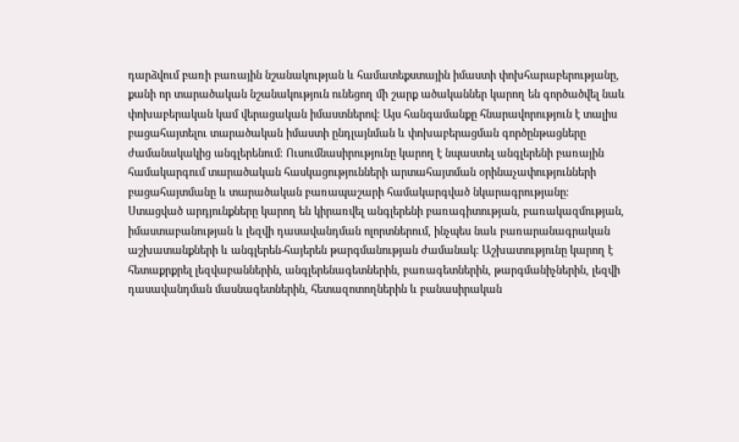դարձվում բառի բառային նշանակության և համատեքստային իմաստի փոխհարաբերությանը, քանի որ տարածական նշանակություն ունեցող մի շարք ածականներ կարող են գործածվել նաև փոխաբերական կամ վերացական իմաստներով։ Այս հանգամանքը հնարավորություն է տալիս բացահայտելու տարածական իմաստի ընդլայնման և փոխաբերացման գործընթացները ժամանակակից անգլերենում։ Ուսումնասիրությունը կարող է նպաստել անգլերենի բառային համակարգում տարածական հասկացությունների արտահայտման օրինաչափությունների բացահայտմանը և տարածական բառապաշարի համակարգված նկարագրությանը։ Ստացված արդյունքները կարող են կիրառվել անգլերենի բառագիտության, բառակազմության, իմաստաբանության և լեզվի դասավանդման ոլորտներում, ինչպես նաև բառարանագրական աշխատանքների և անգլերեն-հայերեն թարգմանության ժամանակ։ Աշխատությունը կարող է հետաքրքրել լեզվաբաններին, անգլերենագետներին, բառագետներին, թարգմանիչներին, լեզվի դասավանդման մասնագետներին, հետազոտողներին և բանասիրական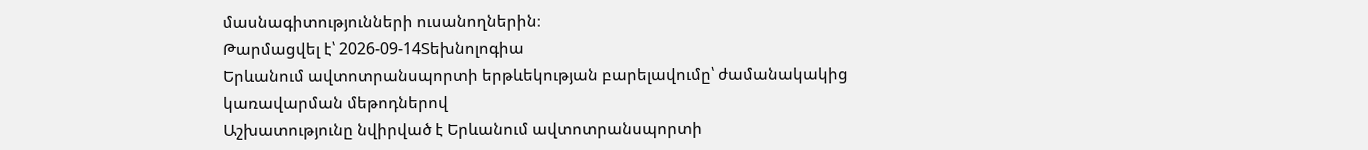մասնագիտությունների ուսանողներին։
Թարմացվել է՝ 2026-09-14Տեխնոլոգիա
Երևանում ավտոտրանսպորտի երթևեկության բարելավումը՝ ժամանակակից կառավարման մեթոդներով
Աշխատությունը նվիրված է Երևանում ավտոտրանսպորտի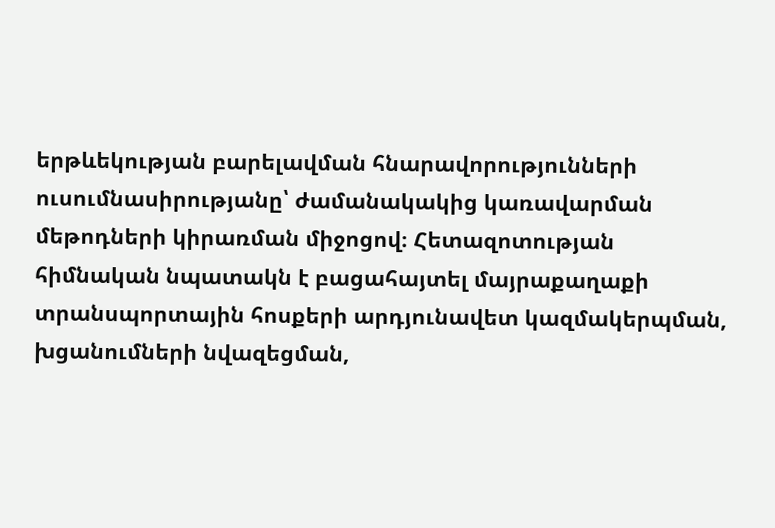երթևեկության բարելավման հնարավորությունների ուսումնասիրությանը՝ ժամանակակից կառավարման մեթոդների կիրառման միջոցով։ Հետազոտության հիմնական նպատակն է բացահայտել մայրաքաղաքի տրանսպորտային հոսքերի արդյունավետ կազմակերպման, խցանումների նվազեցման,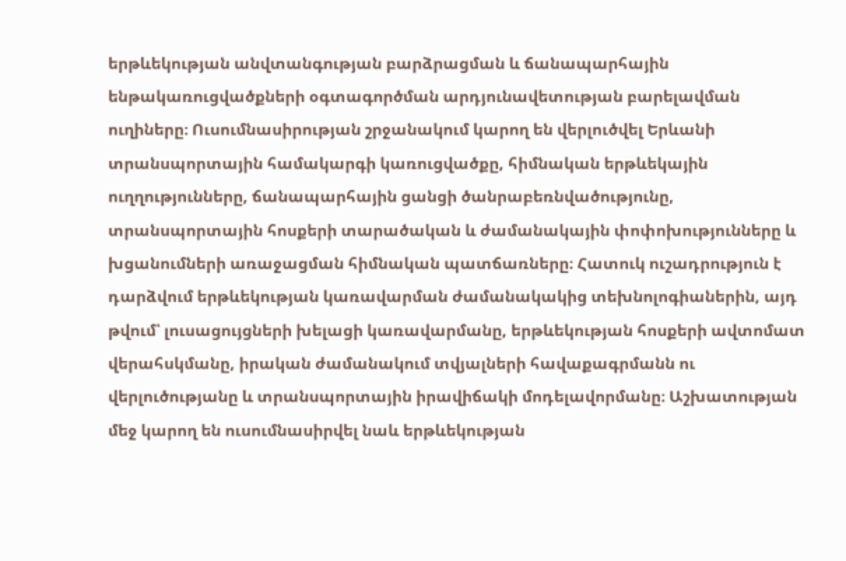երթևեկության անվտանգության բարձրացման և ճանապարհային ենթակառուցվածքների օգտագործման արդյունավետության բարելավման ուղիները։ Ուսումնասիրության շրջանակում կարող են վերլուծվել Երևանի տրանսպորտային համակարգի կառուցվածքը, հիմնական երթևեկային ուղղությունները, ճանապարհային ցանցի ծանրաբեռնվածությունը, տրանսպորտային հոսքերի տարածական և ժամանակային փոփոխությունները և խցանումների առաջացման հիմնական պատճառները։ Հատուկ ուշադրություն է դարձվում երթևեկության կառավարման ժամանակակից տեխնոլոգիաներին, այդ թվում՝ լուսացույցների խելացի կառավարմանը, երթևեկության հոսքերի ավտոմատ վերահսկմանը, իրական ժամանակում տվյալների հավաքագրմանն ու վերլուծությանը և տրանսպորտային իրավիճակի մոդելավորմանը։ Աշխատության մեջ կարող են ուսումնասիրվել նաև երթևեկության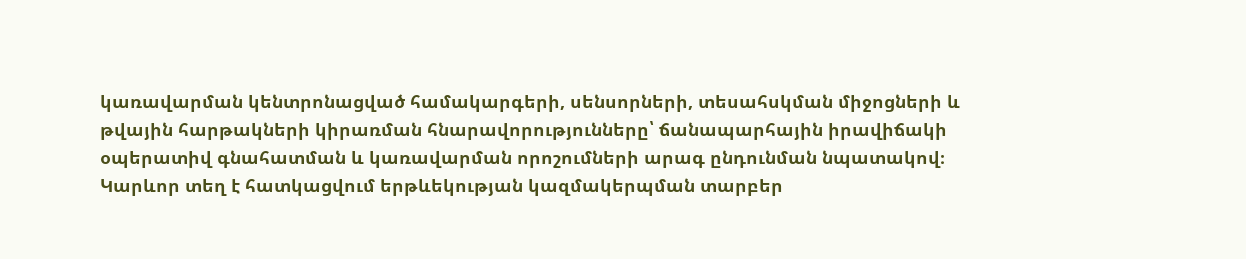կառավարման կենտրոնացված համակարգերի, սենսորների, տեսահսկման միջոցների և թվային հարթակների կիրառման հնարավորությունները՝ ճանապարհային իրավիճակի օպերատիվ գնահատման և կառավարման որոշումների արագ ընդունման նպատակով։ Կարևոր տեղ է հատկացվում երթևեկության կազմակերպման տարբեր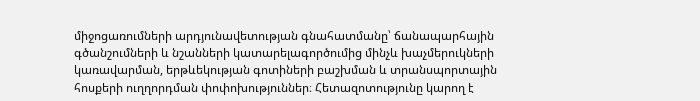միջոցառումների արդյունավետության գնահատմանը՝ ճանապարհային գծանշումների և նշանների կատարելագործումից մինչև խաչմերուկների կառավարման, երթևեկության գոտիների բաշխման և տրանսպորտային հոսքերի ուղղորդման փոփոխություններ։ Հետազոտությունը կարող է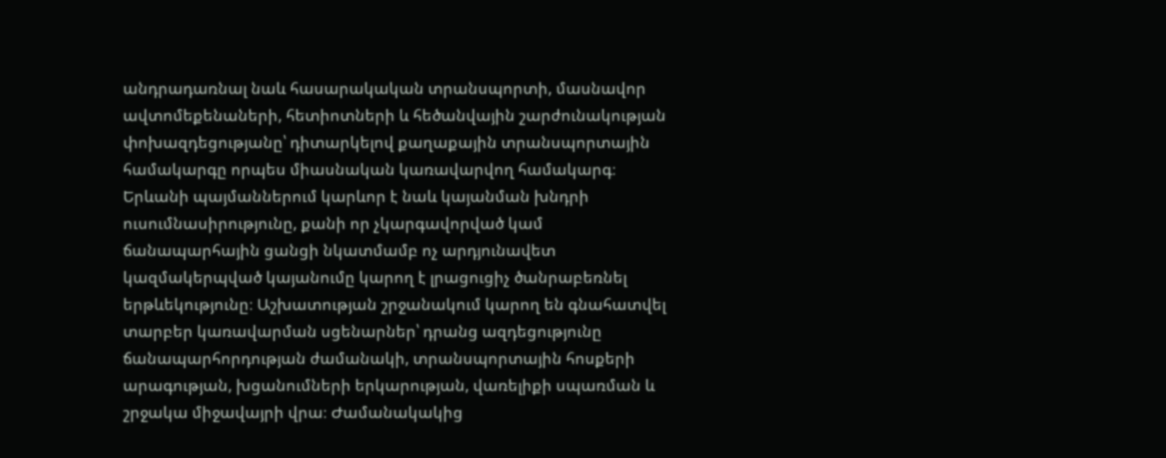անդրադառնալ նաև հասարակական տրանսպորտի, մասնավոր ավտոմեքենաների, հետիոտների և հեծանվային շարժունակության փոխազդեցությանը՝ դիտարկելով քաղաքային տրանսպորտային համակարգը որպես միասնական կառավարվող համակարգ։ Երևանի պայմաններում կարևոր է նաև կայանման խնդրի ուսումնասիրությունը, քանի որ չկարգավորված կամ ճանապարհային ցանցի նկատմամբ ոչ արդյունավետ կազմակերպված կայանումը կարող է լրացուցիչ ծանրաբեռնել երթևեկությունը։ Աշխատության շրջանակում կարող են գնահատվել տարբեր կառավարման սցենարներ՝ դրանց ազդեցությունը ճանապարհորդության ժամանակի, տրանսպորտային հոսքերի արագության, խցանումների երկարության, վառելիքի սպառման և շրջակա միջավայրի վրա։ Ժամանակակից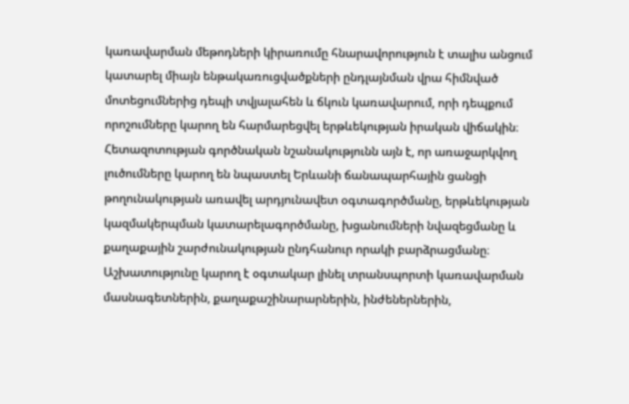կառավարման մեթոդների կիրառումը հնարավորություն է տալիս անցում կատարել միայն ենթակառուցվածքների ընդլայնման վրա հիմնված մոտեցումներից դեպի տվյալահեն և ճկուն կառավարում, որի դեպքում որոշումները կարող են հարմարեցվել երթևեկության իրական վիճակին։ Հետազոտության գործնական նշանակությունն այն է, որ առաջարկվող լուծումները կարող են նպաստել Երևանի ճանապարհային ցանցի թողունակության առավել արդյունավետ օգտագործմանը, երթևեկության կազմակերպման կատարելագործմանը, խցանումների նվազեցմանը և քաղաքային շարժունակության ընդհանուր որակի բարձրացմանը։ Աշխատությունը կարող է օգտակար լինել տրանսպորտի կառավարման մասնագետներին, քաղաքաշինարարներին, ինժեներներին,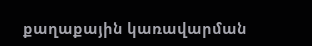քաղաքային կառավարման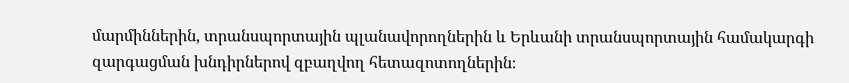մարմիններին, տրանսպորտային պլանավորողներին և Երևանի տրանսպորտային համակարգի զարգացման խնդիրներով զբաղվող հետազոտողներին։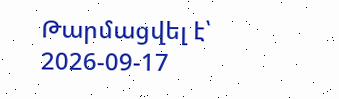Թարմացվել է՝ 2026-09-17